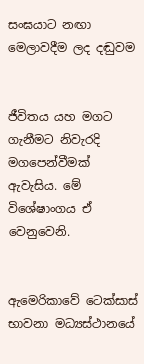සංඝයාට නඟා මෙලාවදීම ලද දඬුවම


ජීවිතය යහ මගට ගැනීමට නිවැරදි මගපෙන්වීමක් ඇවැසිය. මේ විශේෂාංගය ඒ වෙනුවෙනි.


ඇමෙරිකාවේ ටෙක්සාස් භාවනා මධ්‍යස්ථානයේ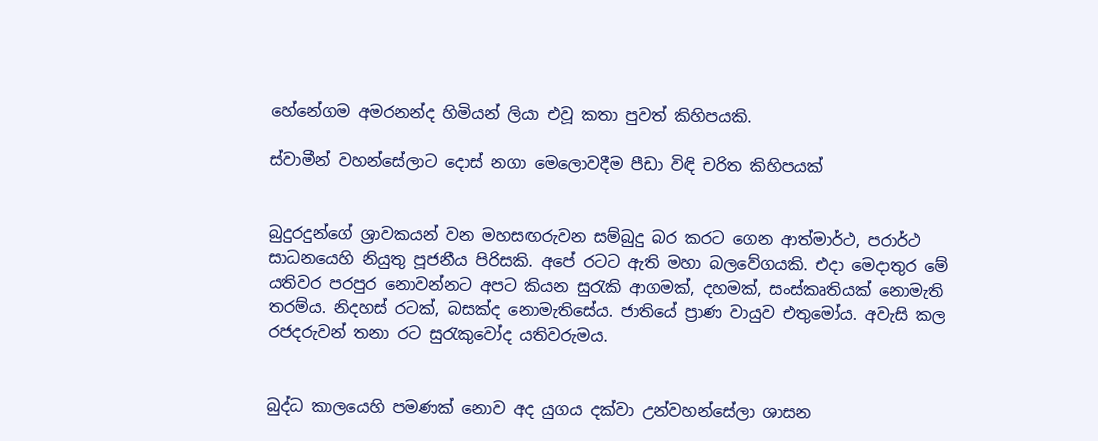හේනේගම අමරනන්ද හිමියන් ලියා එවූ කතා පුවත් කිහිපයකි.

ස්වාමීන් වහන්සේලාට දොස් නගා මෙලොවදීම පීඩා විඳි චරිත කිහිපයක්


බුදුරදුන්ගේ ශ්‍රාවකයන් වන මහසඟරුවන සම්බුදු බර කරට ගෙන ආත්මාර්ථ, පරාර්ථ සාධනයෙහි නියුතු පූජනීය පිරිසකි. අපේ රටට ඇති මහා බලවේගයකි. එදා මෙදාතුර මේ යතිවර පරපුර නොවන්නට අපට කියන සුරැකි ආගමක්, දහමක්, සංස්කෘතියක් නොමැති තරම්ය. නිදහස් රටක්, බසක්ද නොමැතිසේය. ජාතියේ ප්‍රාණ වායුව එතුමෝය. අවැසි කල රජදරුවන් තනා රට සුරැකුවෝද යතිවරුමය.


බුද්ධ කාලයෙහි පමණක් නොව අද යුගය දක්වා උන්වහන්සේලා ශාසන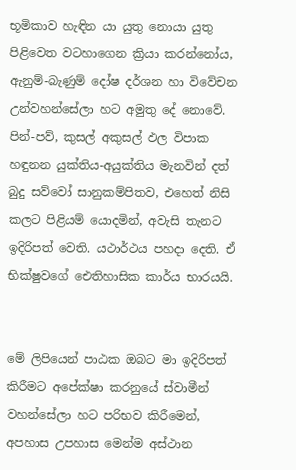භූමිකාව හැඳින යා යුතු නොයා යුතු පිළිවෙත වටහාගෙන ක්‍රියා කරන්නෝය, ඇනුම්-බැණුම් දෝෂ දර්ශන හා විවේචන උන්වහන්සේලා හට අමුතු දේ නොවේ. පින්-පව්, කුසල් අකුසල් ඵල විපාක හඳුනන යුක්තිය-අයුක්තිය මැනවින් දත් බුදු සව්වෝ සානුකම්පිතව, එහෙත් නිසි කලට පිළියම් යොදමින්, අවැසි තැනට ඉදිරිපත් වෙති. යථාර්ථය පහදා දෙති. ඒ භික්ෂුවගේ ඓතිහාසික කාර්ය භාරයයි.


මේ ලිපියෙන් පාඨක ඔබට මා ඉදිරිපත් කිරීමට අපේක්ෂා කරනුයේ ස්වාමීන් වහන්සේලා හට පරිභව කිරීමෙන්, අපහාස උපහාස මෙන්ම අස්ථාන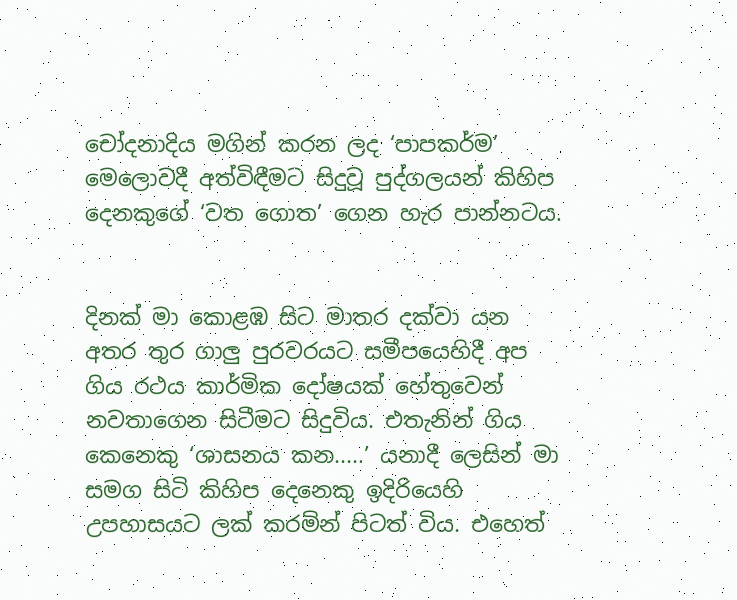චෝදනාදිය මගින් කරන ලද ‘පාපකර්ම’ මෙලොවදී අත්විඳීමට සිදුවූ පුද්ගලයන් කිහිප දෙනකුගේ ‘වත ගොත’ ගෙන හැර පාන්නටය.


දිනක් මා කොළඹ සිට මාතර දක්වා යන අතර තුර ගාලු පුරවරයට සමීපයෙහිදී අප ගිය රථය කාර්මික දෝෂයක් හේතුවෙන් නවතාගෙන සිටීමට සිදුවිය. එතැනින් ගිය කෙනෙකු ‘ශාසනය කන.....’ යනාදී ලෙසින් මා සමග සිටි කිහිප දෙනෙකු ඉදිරියෙහි උපහාසයට ලක් කරමින් පිටත් විය. එහෙත්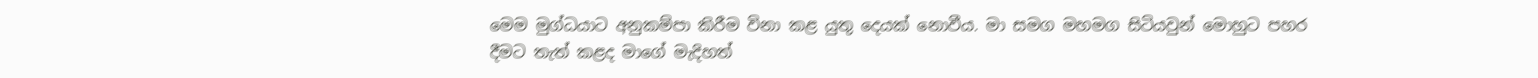මෙම මුග්ධයාට අනුකම්පා කිරීම විනා කළ යුතු දෙයක් නොවීය. මා සමග මහමග සිටියවුන් මොහුට පහර දීමට තැත් කළද මාගේ මැදිහත්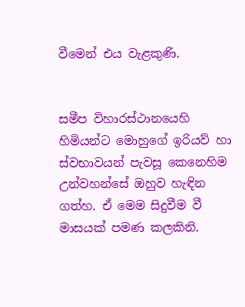වීමෙන් එය වැළකුණි.


සමීප විහාරස්ථානයෙහි හිමියන්ට මොහුගේ ඉරියව් හා ස්වභාවයන් පැවසූ කෙනෙහිම උන්වහන්සේ ඔහුව හැඳින ගත්හ. ඒ මෙම සිදුවීම වී මාසයක් පමණ කලකිනි.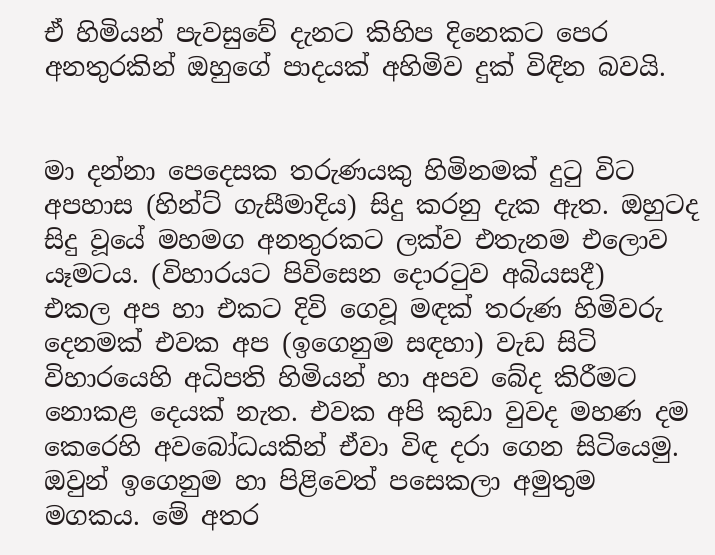ඒ හිමියන් පැවසුවේ දැනට කිහිප දිනෙකට පෙර අනතුරකින් ඔහුගේ පාදයක් අහිමිව දුක් විඳින බවයි.


මා දන්නා පෙදෙසක තරුණයකු හිමිනමක් දුටු විට අපහාස (හින්ට් ගැසීමාදිය) සිදු කරනු දැක ඇත. ඔහුටද සිදු වූයේ මහමග අනතුරකට ලක්ව එතැනම එලොව යෑමටය. (විහාරයට පිවිසෙන දොරටුව අබියසදී)
එකල අප හා එකට දිවි ගෙවූ මඳක් තරුණ හිමිවරු දෙනමක් එවක අප (ඉගෙනුම සඳහා) වැඩ සිටි විහාරයෙහි අධිපති හිමියන් හා අපව බේද කිරීමට නොකළ දෙයක් නැත. එවක අපි කුඩා වුවද මහණ දම කෙරෙහි අවබෝධයකින් ඒවා විඳ දරා ගෙන සිටියෙමු. ඔවුන් ඉගෙනුම හා පිළිවෙත් පසෙකලා අමුතුම මගකය. මේ අතර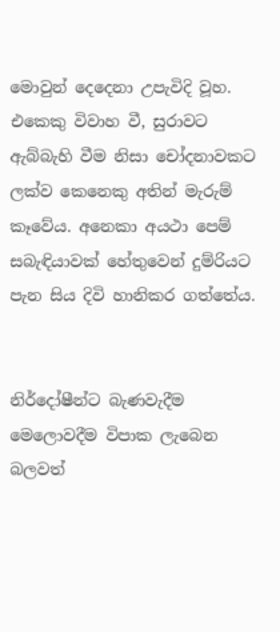මොවුන් දෙදෙනා උපැවිදි වූහ. එකෙකු විවාහ වී, සුරාවට ඇබ්බැහි වීම නිසා චෝදනාවකට ලක්ව කෙනෙකු අතින් මැරුම් කෑවේය. අනෙකා අයථා පෙම් සබැඳියාවක් හේතුවෙන් දුම්රියට පැන සිය දිවි හානිකර ගත්තේය.


නිර්දෝෂීන්ට බැණවැදීම මෙලොවදීම විපාක ලැබෙන බලවත්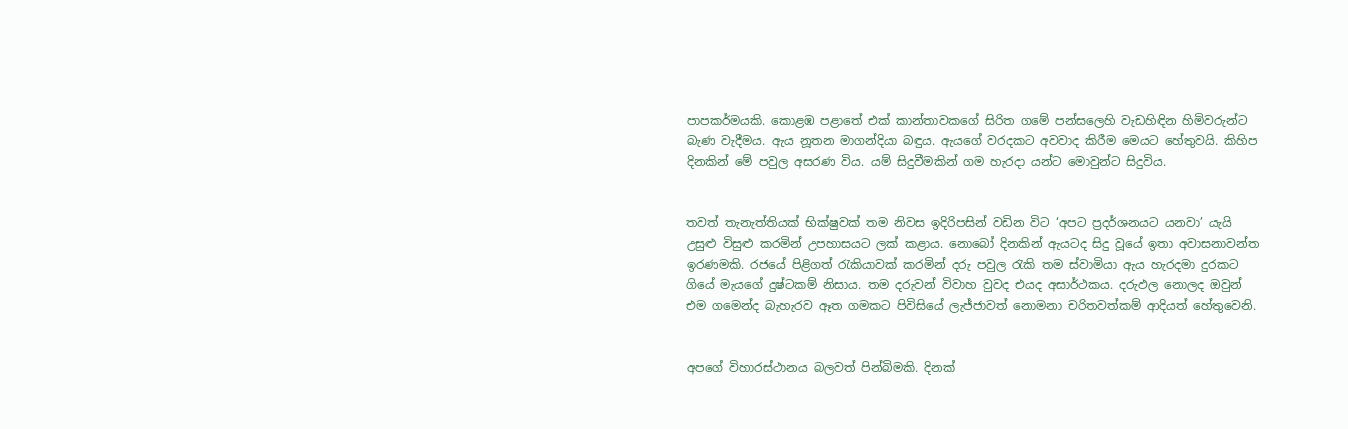පාපකර්මයකි. කොළඹ පළාතේ එක් කාන්තාවකගේ සිරිත ගමේ පන්සලෙහි වැඩහිඳින හිමිවරුන්ට බැණ වැදීමය. ඇය නූතන මාගන්දියා බඳුය. ඇයගේ වරදකට අවවාද කිරීම මෙයට හේතුවයි. කිහිප දිනකින් මේ පවුල අසරණ විය. යම් සිදුවීමකින් ගම හැරදා යන්ට මොවුන්ට සිදුවිය.


තවත් තැනැත්තියක් භික්ෂුවක් තම නිවස ඉදිරිපසින් වඩින විට ‘අපට ප්‍රදර්ශනයට යනවා’ යැයි උසුළු විසුළු කරමින් උපහාසයට ලක් කළාය. නොබෝ දිනකින් ඇයටද සිදු වූයේ ඉතා අවාසනාවන්ත ඉරණමකි. රජයේ පිළිගත් රැකියාවක් කරමින් දරු පවුල රැකි තම ස්වාමියා ඇය හැරදමා දුරකට ගියේ මැයගේ දුෂ්ටකම් නිසාය. තම දරුවන් විවාහ වුවද එයද අසාර්ථකය. දරුඵල නොලද ඔවුන් එම ගමෙන්ද බැහැරව ඈත ගමකට පිවිසියේ ලැජ්ජාවත් නොමනා චරිතවත්කම් ආදියත් හේතුවෙනි.


අපගේ විහාරස්ථානය බලවත් පින්බිමකි. දිනක්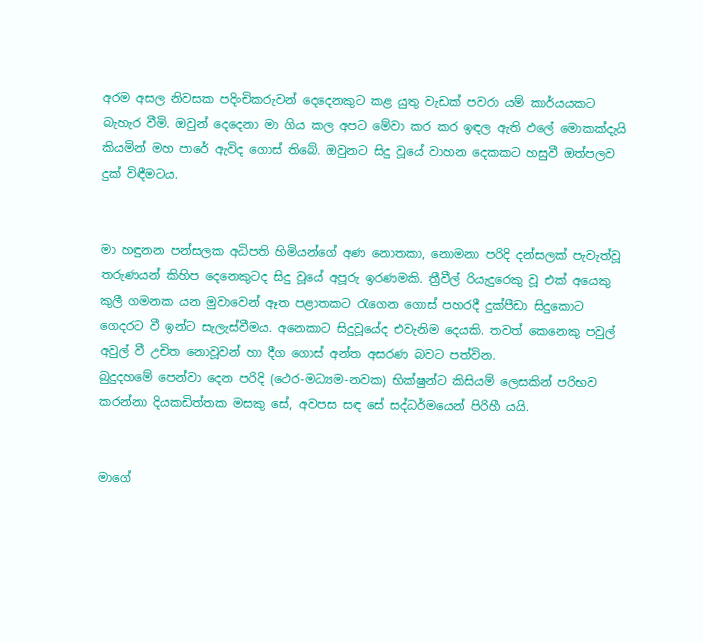අරම අසල නිවසක පදිංචිකරුවන් දෙදෙනකුට කළ යුතු වැඩක් පවරා යම් කාර්යයකට බැහැර වීමි. ඔවුන් දෙදෙනා මා ගිය කල අපට මේවා කර කර ඉඳල ඇති ඵලේ මොකක්දැයි කියමින් මහ පාරේ ඇවිද ගොස් තිබේ. ඔවුනට සිදු වූයේ වාහන දෙකකට හසුවී ඔත්පලව දුක් විඳීමටය.


මා හඳුනන පන්සලක අධිපති හිමියන්ගේ අණ නොතකා, නොමනා පරිදි දන්සලක් පැවැත්වූ තරුණයන් කිහිප දෙනෙකුටද සිදු වූයේ අපූරු ඉරණමකි. ත්‍රීවීල් රියැදුරෙකු වූ එක් අයෙකු කුලී ගමනක යන මුවාවෙන් ඈත පළාතකට රැගෙන ගොස් පහරදී දුක්පීඩා සිදුකොට ගෙදරට වී ඉන්ට සැලැස්වීමය. අනෙකාට සිදුවූයේද එවැනිම දෙයකි. තවත් කෙනෙකු පවුල් අවුල් වී උචිත නොවූවන් හා දීග ගොස් අන්ත අසරණ බවට පත්වින.
බුදුදහමේ පෙන්වා දෙන පරිදි (ථෙර-මධ්‍යම-නවක) භික්ෂුන්ට කිසියම් ලෙසකින් පරිභව කරන්නා දියකඩිත්තක මසකු සේ, අවපස සඳ සේ සද්ධර්මයෙන් පිරිහී යයි.


මාගේ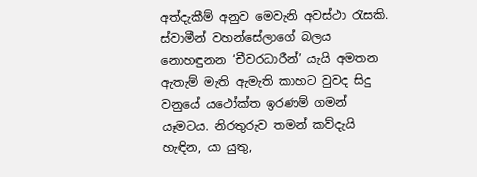අත්දැකීම් අනුව මෙවැනි අවස්ථා රැසකි. ස්වාමීන් වහන්සේලාගේ බලය නොහඳුනන ‘චීවරධාරීන්’ යැයි අමතන ඇතැම් මැති ඇමැති කාහට වුවද සිදු වනුයේ යථෝක්ත ඉරණම් ගමන් යෑමටය. නිරතුරුව තමන් කව්දැයි හැඳින, යා යුතු,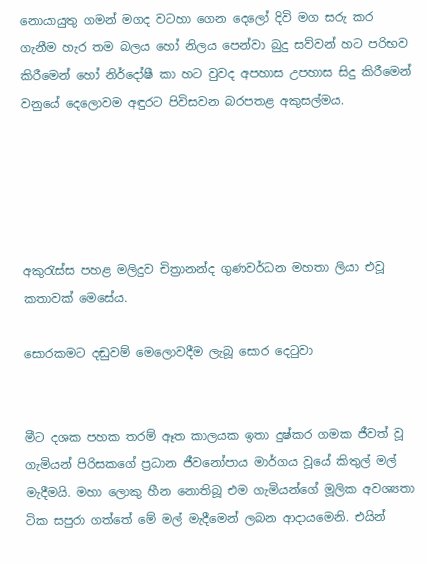නොයායුතු ගමන් මගද වටහා ගෙන දෙලෝ දිවි මග සරු කර ගැනීම හැර තම බලය හෝ නිලය පෙන්වා බුදු සව්වන් හට පරිභව කිරීමෙන් හෝ නිර්දෝෂී කා හට වුවද අපහාස උපහාස සිදු කිරීමෙන් වනුයේ දෙලොවම අඳුරට පිවිසවන බරපතළ අකුසල්මය.





අකුරැස්ස පහළ මලිදුව චිත්‍රානන්ද ගුණවර්ධන මහතා ලියා එවූ කතාවක් මෙසේය.

සොරකමට දඬුවම් මෙලොවදීම ලැබූ සොර දෙටුවා


මීට දශක පහක තරම් ඈත කාලයක ඉතා දුෂ්කර ගමක ජීවත් වූ ගැමියන් පිරිසකගේ ප්‍රධාන ජීවනෝපාය මාර්ගය වූයේ කිතුල් මල් මැදීමයි. මහා ලොකු හීන නොතිබූ එම ගැමියන්ගේ මූලික අවශ්‍යතා ටික සපුරා ගත්තේ මේ මල් මැදීමෙන් ලබන ආදායමෙනි. එයින්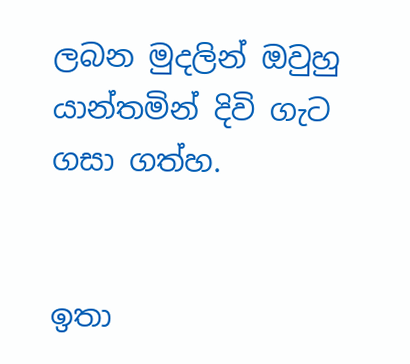ලබන මුදලින් ඔවුහු යාන්තමින් දිවි ගැට ගසා ගත්හ.


ඉතා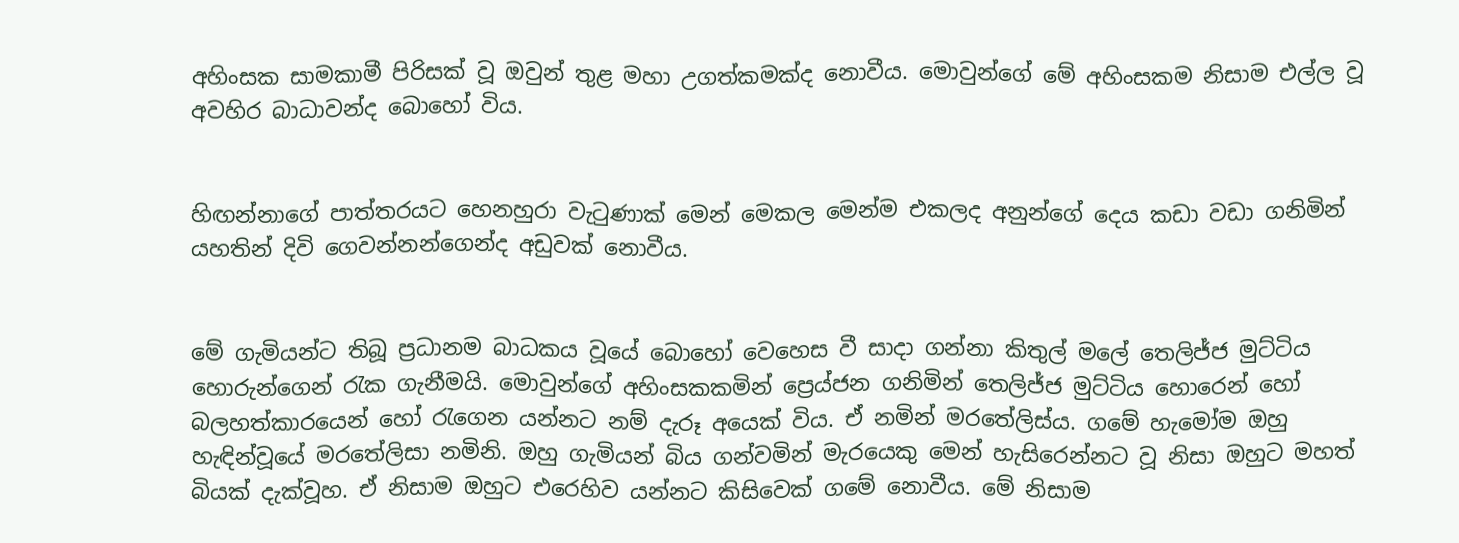අහිංසක සාමකාමී පිරිසක් වූ ඔවුන් තුළ මහා උගත්කමක්ද නොවීය. මොවුන්ගේ මේ අහිංසකම නිසාම එල්ල වූ අවහිර බාධාවන්ද බොහෝ විය.


හිඟන්නාගේ පාත්තරයට හෙනහුරා වැටුණාක් මෙන් මෙකල මෙන්ම එකලද අනුන්ගේ දෙය කඩා වඩා ගනිමින් යහතින් දිවි ගෙවන්නන්ගෙන්ද අඩුවක් නොවීය.


මේ ගැමියන්ට තිබූ ප්‍රධානම බාධකය වූයේ බොහෝ වෙහෙස වී සාදා ගන්නා කිතුල් මලේ තෙලිජ්ජ මුට්ටිය හොරුන්ගෙන් රැක ගැනීමයි. මොවුන්ගේ අහිංසකකමින් ප්‍රෙය්ජන ගනිමින් තෙලිජ්ජ මුට්ටිය හොරෙන් හෝ බලහත්කාරයෙන් හෝ රැගෙන යන්නට නම් දැරූ අයෙක් විය. ඒ නමින් මරතේලිස්ය. ගමේ හැමෝම ඔහු හැඳින්වූයේ මරතේලිසා නමිනි. ඔහු ගැමියන් බිය ගන්වමින් මැරයෙකු මෙන් හැසිරෙන්නට වූ නිසා ඔහුට මහත් බියක් දැක්වූහ. ඒ නිසාම ඔහුට එරෙහිව යන්නට කිසිවෙක් ගමේ නොවීය. මේ නිසාම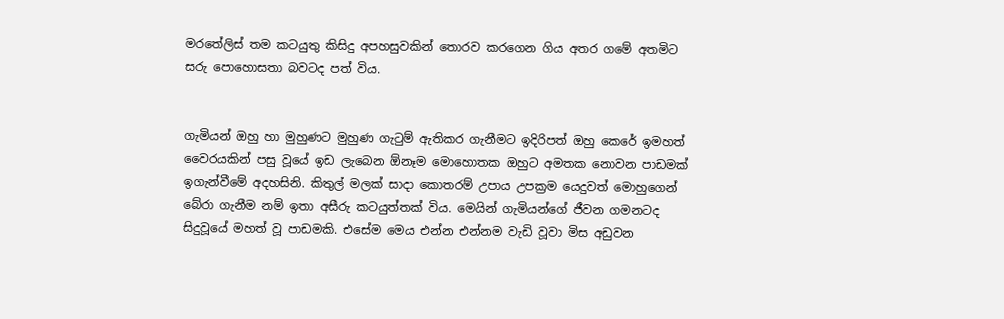මරතේලිස් තම කටයුතු කිසිදු අපහසුවකින් තොරව කරගෙන ගිය අතර ගමේ අතමිට සරු පොහොසතා බවටද පත් විය.


ගැමියන් ඔහු හා මුහුණට මුහුණ ගැටුම් ඇතිකර ගැනීමට ඉදිරිපත් ඔහු කෙරේ ඉමහත් වෛරයකින් පසු වූයේ ඉඩ ලැබෙන ඕනෑම මොහොතක ඔහුට අමතක නොවන පාඩමක් ඉගැන්වීමේ අදහසිනි. කිතුල් මලක් සාදා කොතරම් උපාය උපක්‍රම යෙදුවත් මොහුගෙන් බේරා ගැනීම නම් ඉතා අසීරු කටයුත්තක් විය. මෙයින් ගැමියන්ගේ ජීවන ගමනටද සිදුවූයේ මහත් වූ පාඩමකි. එසේම මෙය එන්න එන්නම වැඩි වූවා මිස අඩුවන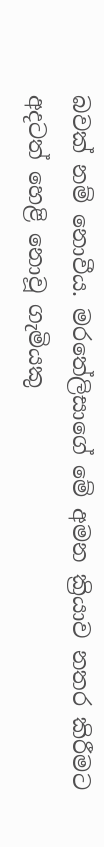බවක් නම් නොවීය. මරතේලිසාගේ මේ අමන ක්‍රියාව නතර කිරීමට අදටත් හෙළි නොවූ ගැමියකු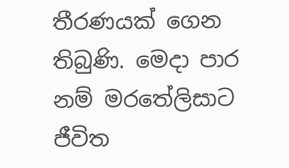තීරණයක් ගෙන තිබුණි. මෙදා පාර නම් මරතේලිසාට ජීවිත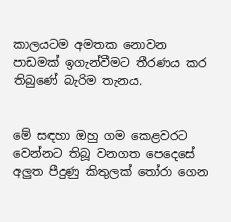කාලයටම අමතක නොවන පාඩමක් ඉගැන්වීමට තීරණය කර තිබුණේ බැරිම තැනය.


මේ සඳහා ඔහු ගම කෙළවරට වෙන්නට තිබූ වනගත පෙදෙසේ අලුත පීදුණු කිතුලක් තෝරා ගෙන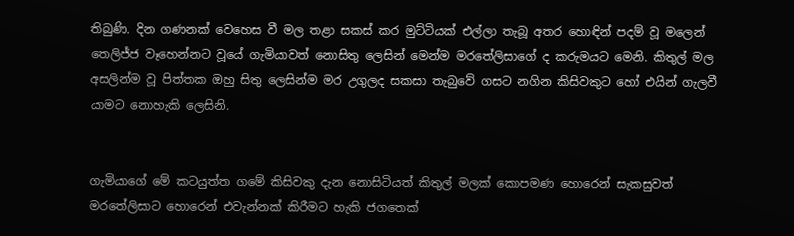තිබුණි. දින ගණනක් වෙහෙස වී මල තළා සකස් කර මුට්ටියක් එල්ලා තැබූ අතර හොඳින් පදම් වූ මලෙන් තෙලිජ්ජ වෑහෙන්නට වූයේ ගැමියාවත් නොසිතු ලෙසින් මෙන්ම මරතේලිසාගේ ද කරුමයට මෙනි. කිතුල් මල අසලින්ම වූ පිත්තක ඔහු සිතු ලෙසින්ම මර උගුලද සකසා තැබුවේ ගසට නගින කිසිවකුට හෝ එයින් ගැලවී යාමට නොහැකි ලෙසිනි.


ගැමියාගේ මේ කටයුත්ත ගමේ කිසිවකු දැන නොසිටියත් කිතුල් මලක් කොපමණ හොරෙන් සැකසුවත් මරතේලිසාට හොරෙන් එවැන්නක් කිරීමට හැකි ජගතෙක්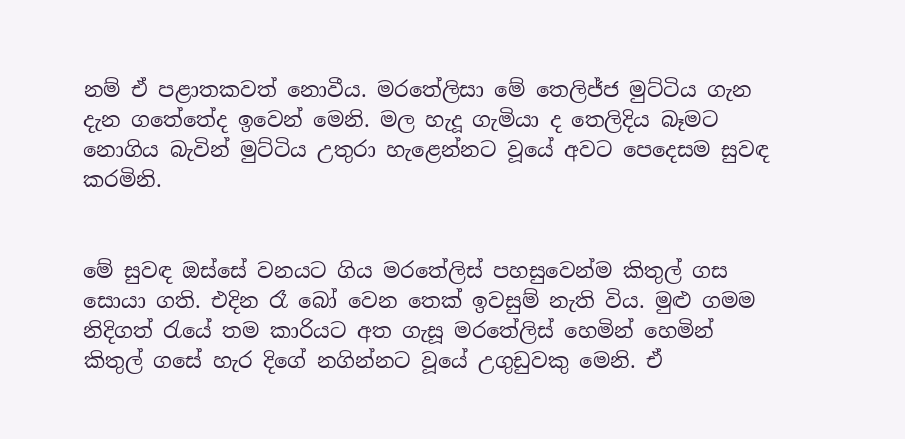නම් ඒ පළාතකවත් නොවීය. මරතේලිසා මේ තෙලිජ්ජ මුට්ටිය ගැන දැන ගතේතේද ඉවෙන් මෙනි. මල හැදූ ගැමියා ද තෙලිදිය බෑමට නොගිය බැවින් මුට්ටිය උතුරා හැළෙන්නට වූයේ අවට පෙදෙසම සුවඳ කරමිනි.


මේ සුවඳ ඔස්සේ වනයට ගිය මරතේලිස් පහසුවෙන්ම කිතුල් ගස සොයා ගති. එදින රෑ බෝ වෙන තෙක් ඉවසුම් නැති විය. මුළු ගමම නිදිගත් රැයේ තම කාරියට අත ගැසූ මරතේලිස් හෙමින් හෙමින් කිතුල් ගසේ හැර දිගේ නගින්නට වූයේ උගුඩුවකු මෙනි. ඒ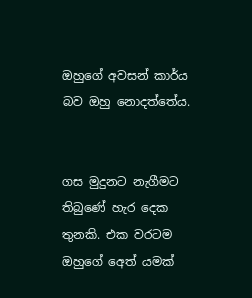ඔහුගේ අවසන් කාර්ය බව ඔහු නොදත්තේය.


ගස මුදුනට නැගීමට තිබුණේ හැර දෙක තුනකි. එක වරටම ඔහුගේ අෙත් යමක්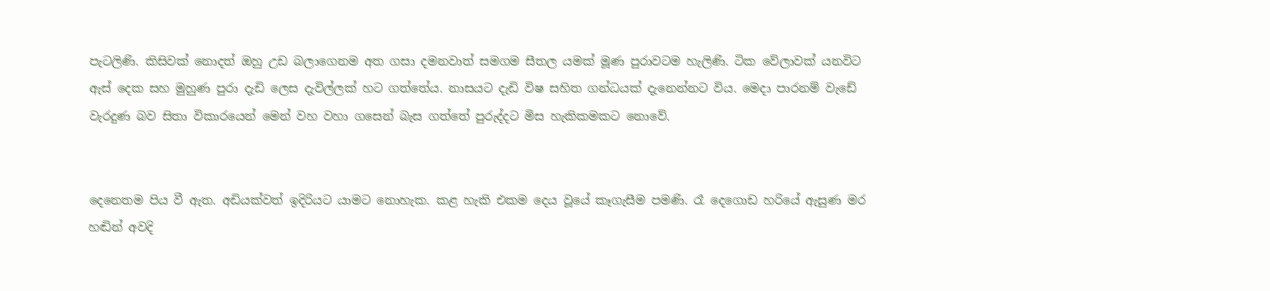පැටලිණි. කිසිවක් නොදත් ඔහු උඩ බලාගෙනම අත ගසා දමනවාත් සමගම සීතල යමක් මූණ පුරාවටම හැලිණි. ටික වේලාවක් යනවිට ඇස් දෙක සහ මුහුණ පුරා දැඩි ලෙස දැවිල්ලක් හට ගත්තේය. නාසයට දැඩි විෂ සහිත ගන්ධයක් දැනෙන්නට විය. මෙදා පාරනම් වැඩේ වැරදුණ බව සිතා විකාරයෙන් මෙන් වහ වහා ගසෙන් බැස ගත්තේ පුරුද්දට මිස හැකිකමකට නොවේ.


දෙනෙතම පිය වී ඇත. අඩියක්වත් ඉදිරියට යාමට නොහැක. කළ හැකි එකම දෙය වූයේ කෑගැසීම පමණි. රෑ දෙගොඩ හරියේ ඇසුණ මර හඬින් අවදි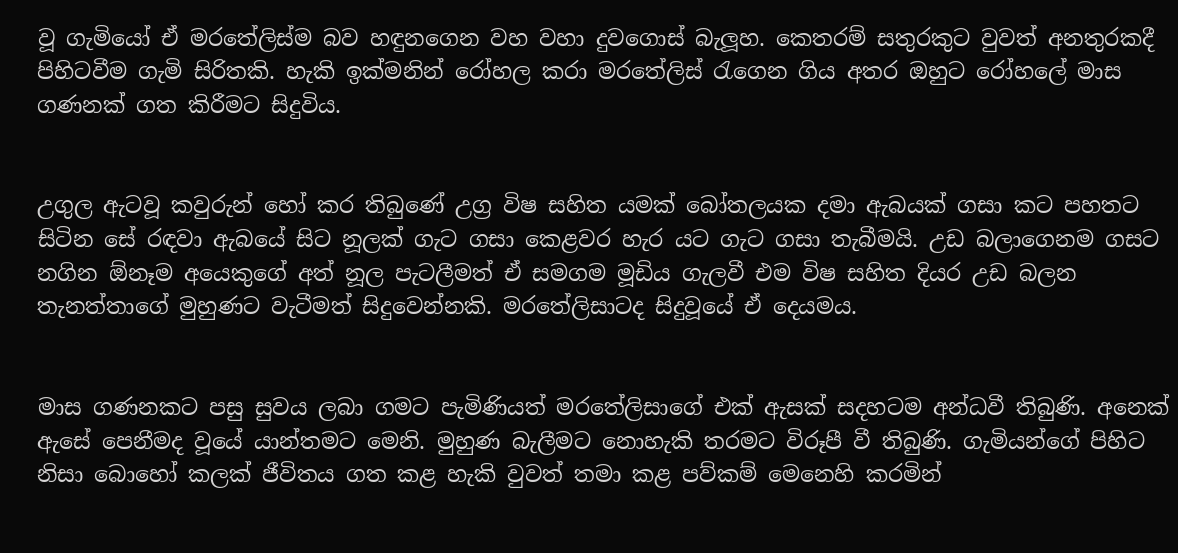වූ ගැමියෝ ඒ මරතේලිස්ම බව හඳුනගෙන වහ වහා දුවගොස් බැලූහ. කෙතරම් සතුරකුට වුවත් අනතුරකදී පිහිටවීම ගැමි සිරිතකි. හැකි ඉක්මනින් රෝහල කරා මරතේලිස් රැගෙන ගිය අතර ඔහුට රෝහලේ මාස ගණනක් ගත කිරීමට සිදුවිය.


උගුල ඇටවූ කවුරුන් හෝ කර තිබුණේ උග්‍ර විෂ සහිත යමක් බෝතලයක දමා ඇබයක් ගසා කට පහතට සිටින සේ රඳවා ඇබයේ සිට නූලක් ගැට ගසා කෙළවර හැර යට ගැට ගසා තැබීමයි. උඩ බලාගෙනම ගසට නගින ඕනෑම අයෙකුගේ අත් නූල පැටලීමත් ඒ සමගම මූඩිය ගැලවී එම විෂ සහිත දියර උඩ බලන තැනත්තාගේ මුහුණට වැටීමත් සිදුවෙන්නකි. මරතේලිසාටද සිදුවූයේ ඒ දෙයමය.


මාස ගණනකට පසු සුවය ලබා ගමට පැමිණියත් මරතේලිසාගේ එක් ඇසක් සදහටම අන්ධවී තිබුණි. අනෙක් ඇසේ පෙනීමද වූයේ යාන්තමට මෙනි. මුහුණ බැලීමට නොහැකි තරමට විරූපී වී තිබුණි. ගැමියන්ගේ පිහිට නිසා බොහෝ කලක් ජීවිතය ගත කළ හැකි වුවත් තමා කළ පව්කම් මෙනෙහි කරමින්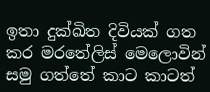ඉතා දුක්ඛිත දිවියක් ගත කර මරතේලිස් මෙලොවින් සමු ගත්තේ කාට කාටත්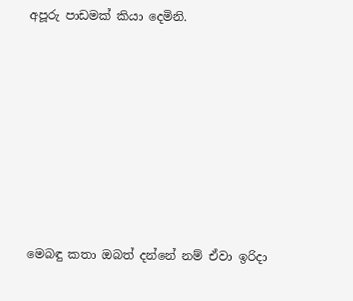අපූරු පාඩමක් කියා දෙමිනි.








මෙබඳු කතා ඔබත් දන්නේ නම් ඒවා ඉරිදා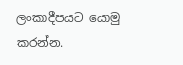ලංකාදීපයට යොමු කරන්න.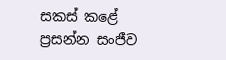සකස් කළේ
ප්‍රසන්න සංජීව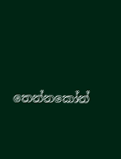තෙන්නකෝන්